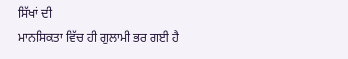ਸਿੱਖਾਂ ਦੀ
ਮਾਨਸਿਕਤਾ ਵਿੱਚ ਹੀ ਗੁਲਾਮੀ ਭਰ ਗਈ ਹੈ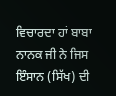ਵਿਚਾਰਦਾ ਹਾਂ ਬਾਬਾ ਨਾਨਕ ਜੀ ਨੇ ਜਿਸ ਇੰਸਾਨ (ਸਿੱਖ) ਦੀ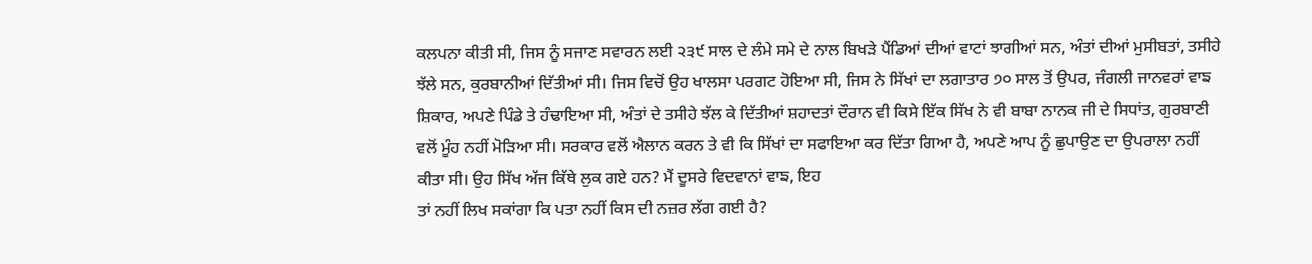ਕਲਪਨਾ ਕੀਤੀ ਸੀ, ਜਿਸ ਨੂੰ ਸਜਾਣ ਸਵਾਰਨ ਲਈ ੨੩੯ ਸਾਲ ਦੇ ਲੰਮੇ ਸਮੇ ਦੇ ਨਾਲ ਬਿਖੜੇ ਪੈਂਡਿਆਂ ਦੀਆਂ ਵਾਟਾਂ ਝਾਗੀਆਂ ਸਨ, ਅੰਤਾਂ ਦੀਆਂ ਮੁਸੀਬਤਾਂ, ਤਸੀਹੇ ਝੱਲੇ ਸਨ, ਕੁਰਬਾਨੀਆਂ ਦਿੱਤੀਆਂ ਸੀ। ਜਿਸ ਵਿਚੋਂ ਉਹ ਖਾਲਸਾ ਪਰਗਟ ਹੋਇਆ ਸੀ, ਜਿਸ ਨੇ ਸਿੱਖਾਂ ਦਾ ਲਗਾਤਾਰ ੭੦ ਸਾਲ ਤੋਂ ਉਪਰ, ਜੰਗਲੀ ਜਾਨਵਰਾਂ ਵਾਙ ਸ਼ਿਕਾਰ, ਅਪਣੇ ਪਿੰਡੇ ਤੇ ਹੰਢਾਇਆ ਸੀ, ਅੰਤਾਂ ਦੇ ਤਸੀਹੇ ਝੱਲ ਕੇ ਦਿੱਤੀਆਂ ਸ਼ਹਾਦਤਾਂ ਦੌਰਾਨ ਵੀ ਕਿਸੇ ਇੱਕ ਸਿੱਖ ਨੇ ਵੀ ਬਾਬਾ ਨਾਨਕ ਜੀ ਦੇ ਸਿਧਾਂਤ, ਗੁਰਬਾਣੀ ਵਲੋਂ ਮੂੰਹ ਨਹੀਂ ਮੋੜਿਆ ਸੀ। ਸਰਕਾਰ ਵਲੋਂ ਐਲਾਨ ਕਰਨ ਤੇ ਵੀ ਕਿ ਸਿੱਖਾਂ ਦਾ ਸਫਾਇਆ ਕਰ ਦਿੱਤਾ ਗਿਆ ਹੈ, ਅਪਣੇ ਆਪ ਨੂੰ ਛੁਪਾਉਣ ਦਾ ਉਪਰਾਲਾ ਨਹੀਂ ਕੀਤਾ ਸੀ। ਉਹ ਸਿੱਖ ਅੱਜ ਕਿੱਥੇ ਲੁਕ ਗਏ ਹਨ? ਮੈਂ ਦੂਸਰੇ ਵਿਦਵਾਨਾਂ ਵਾਙ, ਇਹ
ਤਾਂ ਨਹੀਂ ਲਿਖ ਸਕਾਂਗਾ ਕਿ ਪਤਾ ਨਹੀਂ ਕਿਸ ਦੀ ਨਜ਼ਰ ਲੱਗ ਗਈ ਹੈ?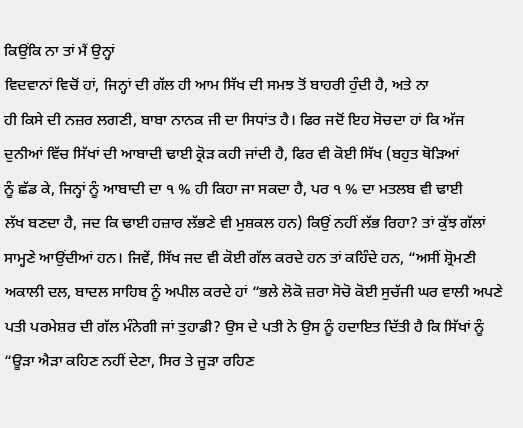ਕਿਉਂਕਿ ਨਾ ਤਾਂ ਮੈਂ ਉਨ੍ਹਾਂ
ਵਿਦਵਾਨਾਂ ਵਿਚੋਂ ਹਾਂ, ਜਿਨ੍ਹਾਂ ਦੀ ਗੱਲ ਹੀ ਆਮ ਸਿੱਖ ਦੀ ਸਮਝ ਤੋਂ ਬਾਹਰੀ ਹੁੰਦੀ ਹੈ, ਅਤੇ ਨਾ
ਹੀ ਕਿਸੇ ਦੀ ਨਜ਼ਰ ਲਗਣੀ, ਬਾਬਾ ਨਾਨਕ ਜੀ ਦਾ ਸਿਧਾਂਤ ਹੈ। ਫਿਰ ਜਦੋਂ ਇਹ ਸੋਚਦਾ ਹਾਂ ਕਿ ਅੱਜ
ਦੁਨੀਆਂ ਵਿੱਚ ਸਿੱਖਾਂ ਦੀ ਆਬਾਦੀ ਢਾਈ ਕ੍ਰੋੜ ਕਹੀ ਜਾਂਦੀ ਹੈ, ਫਿਰ ਵੀ ਕੋਈ ਸਿੱਖ (ਬਹੁਤ ਥੋੜਿਆਂ
ਨੂੰ ਛੱਡ ਕੇ, ਜਿਨ੍ਹਾਂ ਨੂੰ ਆਬਾਦੀ ਦਾ ੧ % ਹੀ ਕਿਹਾ ਜਾ ਸਕਦਾ ਹੈ, ਪਰ ੧ % ਦਾ ਮਤਲਬ ਵੀ ਢਾਈ
ਲੱਖ ਬਣਦਾ ਹੈ, ਜਦ ਕਿ ਢਾਈ ਹਜ਼ਾਰ ਲੱਭਣੇ ਵੀ ਮੁਸ਼ਕਲ ਹਨ) ਕਿਉਂ ਨਹੀਂ ਲੱਭ ਰਿਹਾ? ਤਾਂ ਕੁੱਝ ਗੱਲਾਂ
ਸਾਮ੍ਹਣੇ ਆਉਂਦੀਆਂ ਹਨ। ਜਿਵੇਂ, ਸਿੱਖ ਜਦ ਵੀ ਕੋਈ ਗੱਲ ਕਰਦੇ ਹਨ ਤਾਂ ਕਹਿੰਦੇ ਹਨ, “ਅਸੀਂ ਸ਼੍ਰੋਮਣੀ ਅਕਾਲੀ ਦਲ, ਬਾਦਲ ਸਾਹਿਬ ਨੂੰ ਅਪੀਲ ਕਰਦੇ ਹਾਂ “ਭਲੇ ਲੋਕੋ ਜ਼ਰਾ ਸੋਚੋ ਕੋਈ ਸੁਚੱਜੀ ਘਰ ਵਾਲੀ ਅਪਣੇ ਪਤੀ ਪਰਮੇਸ਼ਰ ਦੀ ਗੱਲ ਮੰਨੇਗੀ ਜਾਂ ਤੁਹਾਡੀ? ਉਸ ਦੇ ਪਤੀ ਨੇ ਉਸ ਨੂੰ ਹਦਾਇਤ ਦਿੱਤੀ ਹੈ ਕਿ ਸਿੱਖਾਂ ਨੂੰ “ਊੜਾ ਐੜਾ ਕਹਿਣ ਨਹੀਂ ਦੇਣਾ, ਸਿਰ ਤੇ ਜੂੜਾ ਰਹਿਣ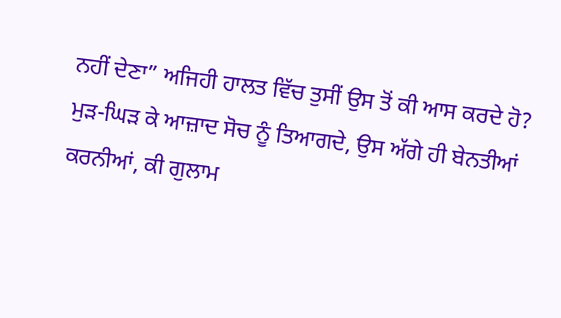ਨਹੀਂ ਦੇਣਾ” ਅਜਿਹੀ ਹਾਲਤ ਵਿੱਚ ਤੁਸੀਂ ਉਸ ਤੋਂ ਕੀ ਆਸ ਕਰਦੇ ਹੋ? ਮੁੜ-ਘਿੜ ਕੇ ਆਜ਼ਾਦ ਸੋਚ ਨੂੰ ਤਿਆਗਦੇ, ਉਸ ਅੱਗੇ ਹੀ ਬੇਨਤੀਆਂ ਕਰਨੀਆਂ, ਕੀ ਗੁਲਾਮ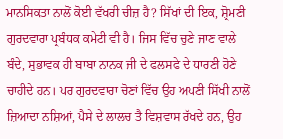ਮਾਨਸਿਕਤਾ ਨਾਲੋਂ ਕੋਈ ਵੱਖਰੀ ਚੀਜ਼ ਹੈ? ਸਿੱਖਾਂ ਦੀ ਇਕ, ਸ਼੍ਰੋਮਣੀ ਗੁਰਦਵਾਰਾ ਪ੍ਰਬੰਧਕ ਕਮੇਟੀ ਵੀ ਹੈ। ਜਿਸ ਵਿੱਚ ਚੁਣੇ ਜਾਣ ਵਾਲੇ ਬੰਦੇ, ਸੁਭਾਵਕ ਹੀ ਬਾਬਾ ਨਾਨਕ ਜੀ ਦੇ ਫਲਸਫੇ ਦੇ ਧਾਰਣੀ ਹੋਣੇ ਚਾਹੀਦੇ ਹਨ। ਪਰ ਗੁਰਦਵਾਰਾ ਚੋਣਾਂ ਵਿੱਚ ਉਹ ਅਪਣੀ ਸਿੱਖੀ ਨਾਲੋਂ ਜ਼ਿਆਦਾ ਨਸ਼ਿਆਂ, ਪੈਸੇ ਦੇ ਲਾਲਚ ਤੈ ਵਿਸ਼ਵਾਸ ਰੱਖਦੇ ਹਨ, ਉਹ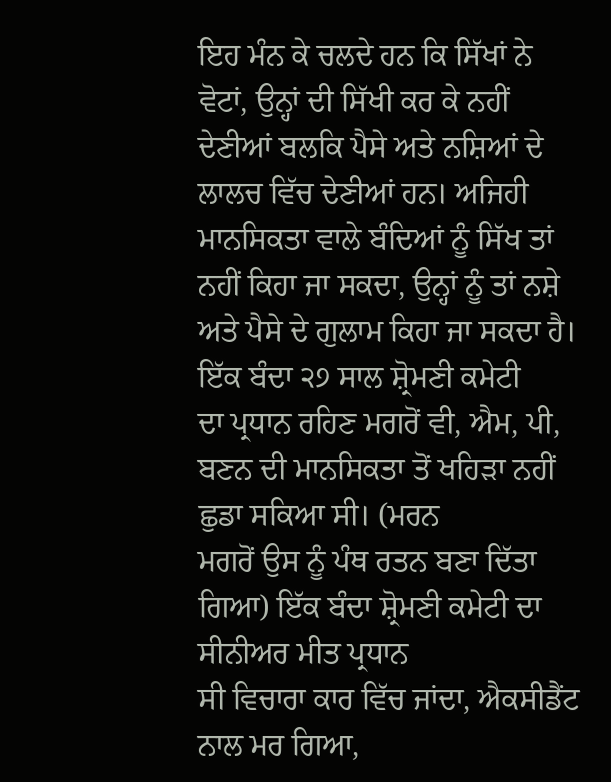ਇਹ ਮੰਨ ਕੇ ਚਲਦੇ ਹਨ ਕਿ ਸਿੱਖਾਂ ਨੇ ਵੋਟਾਂ, ਉਨ੍ਹਾਂ ਦੀ ਸਿੱਖੀ ਕਰ ਕੇ ਨਹੀਂ ਦੇਣੀਆਂ ਬਲਕਿ ਪੈਸੇ ਅਤੇ ਨਸ਼ਿਆਂ ਦੇ ਲਾਲਚ ਵਿੱਚ ਦੇਣੀਆਂ ਹਨ। ਅਜਿਹੀ ਮਾਨਸਿਕਤਾ ਵਾਲੇ ਬੰਦਿਆਂ ਨੂੰ ਸਿੱਖ ਤਾਂ ਨਹੀਂ ਕਿਹਾ ਜਾ ਸਕਦਾ, ਉਨ੍ਹਾਂ ਨੂੰ ਤਾਂ ਨਸ਼ੇ ਅਤੇ ਪੈਸੇ ਦੇ ਗੁਲਾਮ ਕਿਹਾ ਜਾ ਸਕਦਾ ਹੈ। ਇੱਕ ਬੰਦਾ ੨੭ ਸਾਲ ਸ਼੍ਰੋਮਣੀ ਕਮੇਟੀ
ਦਾ ਪ੍ਰਧਾਨ ਰਹਿਣ ਮਗਰੋਂ ਵੀ, ਐਮ, ਪੀ, ਬਣਨ ਦੀ ਮਾਨਸਿਕਤਾ ਤੋਂ ਖਹਿੜਾ ਨਹੀਂ ਛੁਡਾ ਸਕਿਆ ਸੀ। (ਮਰਨ
ਮਗਰੋਂ ਉਸ ਨੂੰ ਪੰਥ ਰਤਨ ਬਣਾ ਦਿੱਤਾ ਗਿਆ) ਇੱਕ ਬੰਦਾ ਸ਼੍ਰੋਮਣੀ ਕਮੇਟੀ ਦਾ ਸੀਨੀਅਰ ਮੀਤ ਪ੍ਰਧਾਨ
ਸੀ ਵਿਚਾਰਾ ਕਾਰ ਵਿੱਚ ਜਾਂਦਾ, ਐਕਸੀਡੈਂਟ ਨਾਲ ਮਰ ਗਿਆ,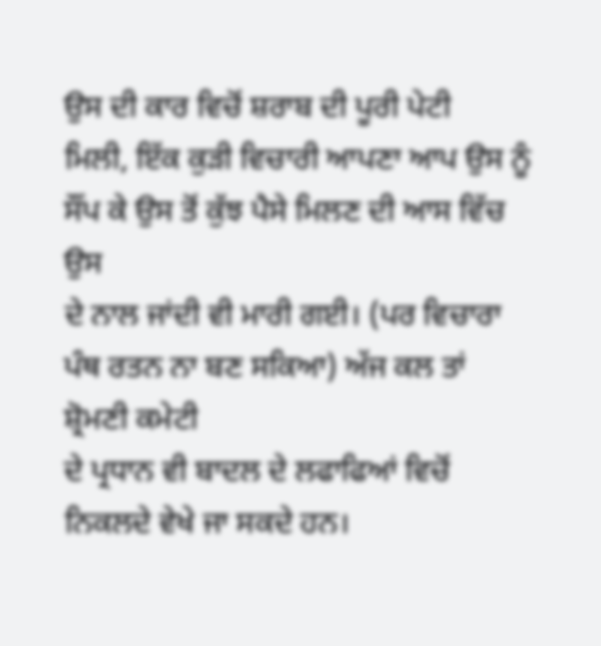ਉਸ ਦੀ ਕਾਰ ਵਿਚੋਂ ਸ਼ਰਾਬ ਦੀ ਪੂਰੀ ਪੇਟੀ
ਮਿਲੀ, ਇੱਕ ਕੁੜੀ ਵਿਚਾਰੀ ਆਪਣਾ ਆਪ ਉਸ ਨੂੰ ਸੌਂਪ ਕੇ ਉਸ ਤੋਂ ਕੁੱਝ ਪੈਸੇ ਮਿਲਣ ਦੀ ਆਸ ਵਿੱਚ ਉਸ
ਦੇ ਨਾਲ ਜਾਂਦੀ ਵੀ ਮਾਰੀ ਗਈ। (ਪਰ ਵਿਚਾਰਾ ਪੰਥ ਰਤਨ ਨਾ ਬਣ ਸਕਿਆ) ਅੱਜ ਕਲ ਤਾਂ ਸ਼੍ਰੋਮਣੀ ਕਮੇਟੀ
ਦੇ ਪ੍ਰਧਾਨ ਵੀ ਬਾਦਲ ਦੇ ਲਫਾਫਿਆਂ ਵਿਚੋਂ ਨਿਕਲਦੇ ਵੇਖੇ ਜਾ ਸਕਦੇ ਹਨ।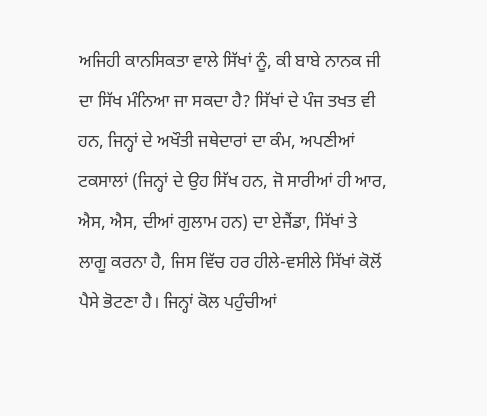ਅਜਿਹੀ ਕਾਨਸਿਕਤਾ ਵਾਲੇ ਸਿੱਖਾਂ ਨੂੰ, ਕੀ ਬਾਬੇ ਨਾਨਕ ਜੀ ਦਾ ਸਿੱਖ ਮੰਨਿਆ ਜਾ ਸਕਦਾ ਹੈ? ਸਿੱਖਾਂ ਦੇ ਪੰਜ ਤਖਤ ਵੀ ਹਨ, ਜਿਨ੍ਹਾਂ ਦੇ ਅਖੌਤੀ ਜਥੇਦਾਰਾਂ ਦਾ ਕੰਮ, ਅਪਣੀਆਂ ਟਕਸਾਲਾਂ (ਜਿਨ੍ਹਾਂ ਦੇ ਉਹ ਸਿੱਖ ਹਨ, ਜੋ ਸਾਰੀਆਂ ਹੀ ਆਰ, ਐਸ, ਐਸ, ਦੀਆਂ ਗੁਲਾਮ ਹਨ) ਦਾ ਏਜੈਂਡਾ, ਸਿੱਖਾਂ ਤੇ ਲਾਗੂ ਕਰਨਾ ਹੈ, ਜਿਸ ਵਿੱਚ ਹਰ ਹੀਲੇ-ਵਸੀਲੇ ਸਿੱਖਾਂ ਕੋਲੋਂ ਪੈਸੇ ਭੋਟਣਾ ਹੈ। ਜਿਨ੍ਹਾਂ ਕੋਲ ਪਹੁੰਚੀਆਂ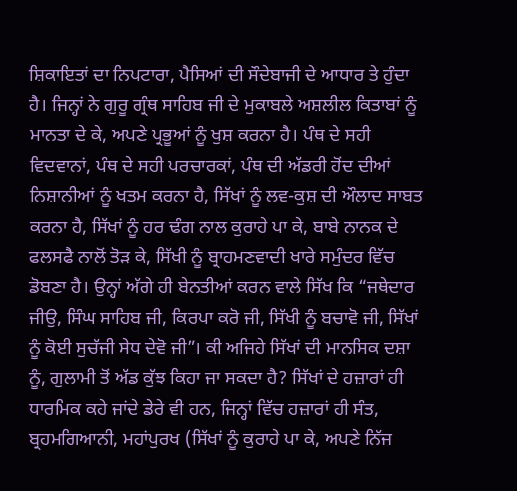ਸ਼ਿਕਾਇਤਾਂ ਦਾ ਨਿਪਟਾਰਾ, ਪੈਸਿਆਂ ਦੀ ਸੌਦੇਬਾਜੀ ਦੇ ਆਧਾਰ ਤੇ ਹੁੰਦਾ ਹੈ। ਜਿਨ੍ਹਾਂ ਨੇ ਗੁਰੂ ਗ੍ਰੰਥ ਸਾਹਿਬ ਜੀ ਦੇ ਮੁਕਾਬਲੇ ਅਸ਼ਲੀਲ ਕਿਤਾਬਾਂ ਨੂੰ ਮਾਨਤਾ ਦੇ ਕੇ, ਅਪਣੇ ਪ੍ਰਭੂਆਂ ਨੂੰ ਖੁਸ਼ ਕਰਨਾ ਹੈ। ਪੰਥ ਦੇ ਸਹੀ ਵਿਦਵਾਨਾਂ, ਪੰਥ ਦੇ ਸਹੀ ਪਰਚਾਰਕਾਂ, ਪੰਥ ਦੀ ਅੱਡਰੀ ਹੋਂਦ ਦੀਆਂ ਨਿਸ਼ਾਨੀਆਂ ਨੂੰ ਖਤਮ ਕਰਨਾ ਹੈ, ਸਿੱਖਾਂ ਨੂੰ ਲਵ-ਕੁਸ਼ ਦੀ ਔਲਾਦ ਸਾਬਤ ਕਰਨਾ ਹੈ, ਸਿੱਖਾਂ ਨੂੰ ਹਰ ਢੰਗ ਨਾਲ ਕੁਰਾਹੇ ਪਾ ਕੇ, ਬਾਬੇ ਨਾਨਕ ਦੇ ਫਲਸਫੈ ਨਾਲੋਂ ਤੋੜ ਕੇ, ਸਿੱਖੀ ਨੂੰ ਬ੍ਰਾਹਮਣਵਾਦੀ ਖਾਰੇ ਸਮੁੰਦਰ ਵਿੱਚ ਡੋਬਣਾ ਹੈ। ਉਨ੍ਹਾਂ ਅੱਗੇ ਹੀ ਬੇਨਤੀਆਂ ਕਰਨ ਵਾਲੇ ਸਿੱਖ ਕਿ “ਜਥੇਦਾਰ ਜੀਉ, ਸਿੰਘ ਸਾਹਿਬ ਜੀ, ਕਿਰਪਾ ਕਰੋ ਜੀ, ਸਿੱਖੀ ਨੂੰ ਬਚਾਵੋ ਜੀ, ਸਿੱਖਾਂ ਨੂੰ ਕੋਈ ਸੁਚੱਜੀ ਸੇਧ ਦੇਵੋ ਜੀ”। ਕੀ ਅਜਿਹੇ ਸਿੱਖਾਂ ਦੀ ਮਾਨਸਿਕ ਦਸ਼ਾ ਨੂੰ, ਗੁਲਾਮੀ ਤੋਂ ਅੱਡ ਕੁੱਝ ਕਿਹਾ ਜਾ ਸਕਦਾ ਹੈ? ਸਿੱਖਾਂ ਦੇ ਹਜ਼ਾਰਾਂ ਹੀ ਧਾਰਮਿਕ ਕਹੇ ਜਾਂਦੇ ਡੇਰੇ ਵੀ ਹਨ, ਜਿਨ੍ਹਾਂ ਵਿੱਚ ਹਜ਼ਾਰਾਂ ਹੀ ਸੰਤ, ਬ੍ਰਹਮਗਿਆਨੀ, ਮਹਾਂਪੁਰਖ (ਸਿੱਖਾਂ ਨੂੰ ਕੁਰਾਹੇ ਪਾ ਕੇ, ਅਪਣੇ ਨਿੱਜ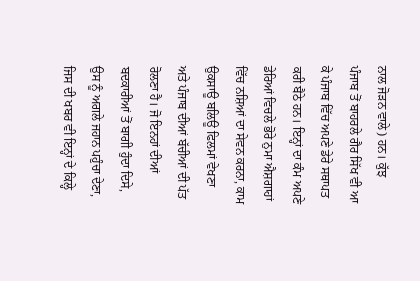ਨਾਲ ਜੋੜਨ ਵਾਲੇ) ਹਨ। ਕੁੱਝ ਪੰਜਾਬ ਤੋਂ ਬਾਹਰਲੇ ਗੈਰ ਸਿੱਖ ਵੀ ਆ ਕੇ ਪੰਜਾਬ ਵਿੱਚ ਅਪਣੇ ਡੇਰੇ ਸਥਾਪਤ ਕਰੀ ਬੈਠੇ ਹਨ। ਇਨ੍ਹਾਂ ਦਾ ਕੰਮ ਅਪਣੇ ਡੇਰਿਆਂ ਵਿਚਲੇ ਭੋਰੇ ਨੁਮਾ ਐਸ਼ਗਾਹਾਂ ਵਿੱਚ ਨਸ਼ਿਆਂ ਦਾ ਸੇਵਨ ਕਰਨਾ, ਕਾਮ ਉਕਸਾਊ ਬਲਿਊ ਫਿਲਮਾਂ ਵੇਖਣਾ ਅਤੇ ਪੰਜਾਬ ਦੀਆਂ ਬੱਚੀਆਂ ਦੀ ਪੱਤ ਰੋਲਣਾ ਹੈ। ਜੋ ਇਨਹਾਂ ਦੀਆਂ ਬਦਕਾਰੀਆਂ ਤੋਂ ਬਾਗੀ ਹੁੰਦਾ ਦਿਸੇ, ਉਸ ਨੂੰ ਅਗਲੇ ਜਹਾਨ ਪਹੁੰਚਾ ਦੇਣਾ, ਜਿਸ ਦੀ ਖਬਰ ਵੀ ਇਨ੍ਹਾਂ ਦੇ ਕਿਲ੍ਹੇ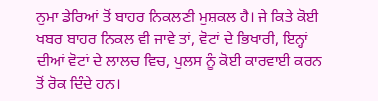ਨੁਮਾ ਡੇਰਿਆਂ ਤੋਂ ਬਾਹਰ ਨਿਕਲਣੀ ਮੁਸ਼ਕਲ ਹੈ। ਜੇ ਕਿਤੇ ਕੋਈ ਖਬਰ ਬਾਹਰ ਨਿਕਲ ਵੀ ਜਾਵੇ ਤਾਂ, ਵੋਟਾਂ ਦੇ ਭਿਖਾਰੀ, ਇਨ੍ਹਾਂ ਦੀਆਂ ਵੋਟਾਂ ਦੇ ਲਾਲਚ ਵਿਚ, ਪੁਲਸ ਨੂੰ ਕੋਈ ਕਾਰਵਾਈ ਕਰਨ ਤੋਂ ਰੋਕ ਦਿੰਦੇ ਹਨ।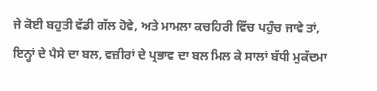ਜੇ ਕੋਈ ਬਹੁਤੀ ਵੱਡੀ ਗੱਲ ਹੋਵੇ, ਅਤੇ ਮਾਮਲਾ ਕਚਹਿਰੀ ਵਿੱਚ ਪਹੁੰਚ ਜਾਵੇ ਤਾਂ, ਇਨ੍ਹਾਂ ਦੇ ਪੈਸੇ ਦਾ ਬਲ, ਵਜ਼ੀਰਾਂ ਦੇ ਪ੍ਰਭਾਵ ਦਾ ਬਲ ਮਿਲ ਕੇ ਸਾਲਾਂ ਬੱਧੀ ਮੁਕੱਦਮਾ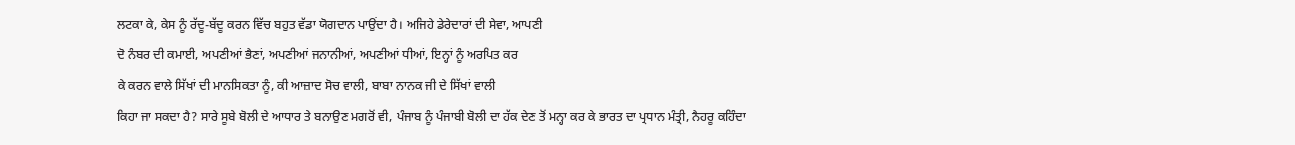ਲਟਕਾ ਕੇ, ਕੇਸ ਨੂੰ ਰੱਦੂ-ਬੱਦੂ ਕਰਨ ਵਿੱਚ ਬਹੁਤ ਵੱਡਾ ਯੋਗਦਾਨ ਪਾਉਂਦਾ ਹੈ। ਅਜਿਹੇ ਡੇਰੇਦਾਰਾਂ ਦੀ ਸੇਵਾ, ਆਪਣੀ
ਦੋ ਨੰਬਰ ਦੀ ਕਮਾਈ, ਅਪਣੀਆਂ ਭੈਣਾਂ, ਅਪਣੀਆਂ ਜਨਾਨੀਆਂ, ਅਪਣੀਆਂ ਧੀਆਂ, ਇਨ੍ਹਾਂ ਨੂੰ ਅਰਪਿਤ ਕਰ
ਕੇ ਕਰਨ ਵਾਲੇ ਸਿੱਖਾਂ ਦੀ ਮਾਨਸਿਕਤਾ ਨੂੰ, ਕੀ ਆਜ਼ਾਦ ਸੋਚ ਵਾਲੀ, ਬਾਬਾ ਨਾਨਕ ਜੀ ਦੇ ਸਿੱਖਾਂ ਵਾਲੀ
ਕਿਹਾ ਜਾ ਸਕਦਾ ਹੈ? ਸਾਰੇ ਸੂਬੇ ਬੋਲੀ ਦੇ ਆਧਾਰ ਤੇ ਬਨਾਉਣ ਮਗਰੋਂ ਵੀ, ਪੰਜਾਬ ਨੂੰ ਪੰਜਾਬੀ ਬੋਲੀ ਦਾ ਹੱਕ ਦੇਣ ਤੋਂ ਮਨ੍ਹਾ ਕਰ ਕੇ ਭਾਰਤ ਦਾ ਪ੍ਰਧਾਨ ਮੰਤ੍ਰੀ, ਨੈਹਰੂ ਕਹਿੰਦਾ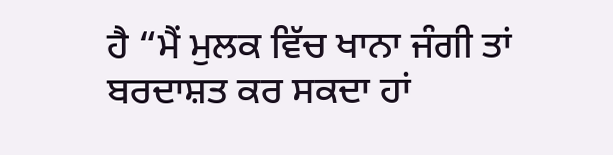ਹੈ “ਮੈਂ ਮੁਲਕ ਵਿੱਚ ਖਾਨਾ ਜੰਗੀ ਤਾਂ ਬਰਦਾਸ਼ਤ ਕਰ ਸਕਦਾ ਹਾਂ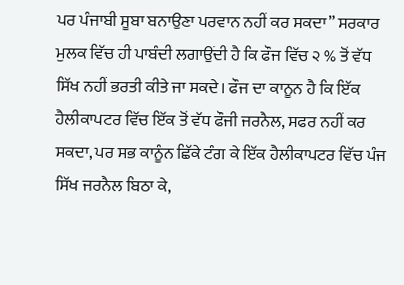ਪਰ ਪੰਜਾਬੀ ਸੂਬਾ ਬਨਾਉਣਾ ਪਰਵਾਨ ਨਹੀਂ ਕਰ ਸਕਦਾ” ਸਰਕਾਰ ਮੁਲਕ ਵਿੱਚ ਹੀ ਪਾਬੰਦੀ ਲਗਾਉਂਦੀ ਹੈ ਕਿ ਫੌਜ ਵਿੱਚ ੨ % ਤੋਂ ਵੱਧ ਸਿੱਖ ਨਹੀਂ ਭਰਤੀ ਕੀਤੇ ਜਾ ਸਕਦੇ। ਫੌਜ ਦਾ ਕਾਨੂਨ ਹੈ ਕਿ ਇੱਕ ਹੈਲੀਕਾਪਟਰ ਵਿੱਚ ਇੱਕ ਤੋਂ ਵੱਧ ਫੌਜੀ ਜਰਨੈਲ, ਸਫਰ ਨਹੀਂ ਕਰ ਸਕਦਾ, ਪਰ ਸਭ ਕਾਨੂੰਨ ਛਿੱਕੇ ਟੰਗ ਕੇ ਇੱਕ ਹੈਲੀਕਾਪਟਰ ਵਿੱਚ ਪੰਜ ਸਿੱਖ ਜਰਨੈਲ ਬਿਠਾ ਕੇ,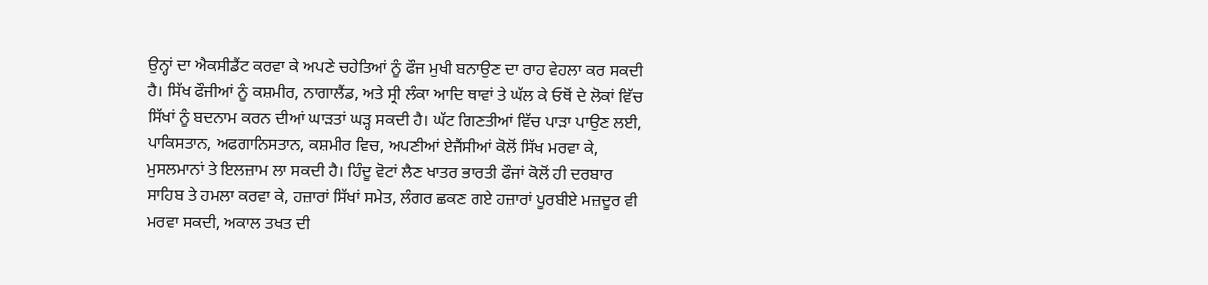ਉਨ੍ਹਾਂ ਦਾ ਐਕਸੀਡੈਂਟ ਕਰਵਾ ਕੇ ਅਪਣੇ ਚਹੇਤਿਆਂ ਨੂੰ ਫੌਜ ਮੁਖੀ ਬਨਾਉਣ ਦਾ ਰਾਹ ਵੇਹਲਾ ਕਰ ਸਕਦੀ ਹੈ। ਸਿੱਖ ਫੌਜੀਆਂ ਨੂੰ ਕਸ਼ਮੀਰ, ਨਾਗਾਲੈਂਡ, ਅਤੇ ਸ੍ਰੀ ਲੰਕਾ ਆਦਿ ਥਾਵਾਂ ਤੇ ਘੱਲ ਕੇ ਓਥੋਂ ਦੇ ਲੋਕਾਂ ਵਿੱਚ ਸਿੱਖਾਂ ਨੂੰ ਬਦਨਾਮ ਕਰਨ ਦੀਆਂ ਘਾੜਤਾਂ ਘੜ੍ਹ ਸਕਦੀ ਹੈ। ਘੱਟ ਗਿਣਤੀਆਂ ਵਿੱਚ ਪਾੜਾ ਪਾਉਣ ਲਈ, ਪਾਕਿਸਤਾਨ, ਅਫਗਾਨਿਸਤਾਨ, ਕਸ਼ਮੀਰ ਵਿਚ, ਅਪਣੀਆਂ ਏਜੈਂਸੀਆਂ ਕੋਲੋਂ ਸਿੱਖ ਮਰਵਾ ਕੇ, ਮੁਸਲਮਾਨਾਂ ਤੇ ਇਲਜ਼ਾਮ ਲਾ ਸਕਦੀ ਹੈ। ਹਿੰਦੂ ਵੋਟਾਂ ਲੈਣ ਖਾਤਰ ਭਾਰਤੀ ਫੌਜਾਂ ਕੋਲੋਂ ਹੀ ਦਰਬਾਰ ਸਾਹਿਬ ਤੇ ਹਮਲਾ ਕਰਵਾ ਕੇ, ਹਜ਼ਾਰਾਂ ਸਿੱਖਾਂ ਸਮੇਤ, ਲੰਗਰ ਛਕਣ ਗਏ ਹਜ਼ਾਰਾਂ ਪੂਰਬੀਏ ਮਜ਼ਦੂਰ ਵੀ ਮਰਵਾ ਸਕਦੀ, ਅਕਾਲ ਤਖਤ ਦੀ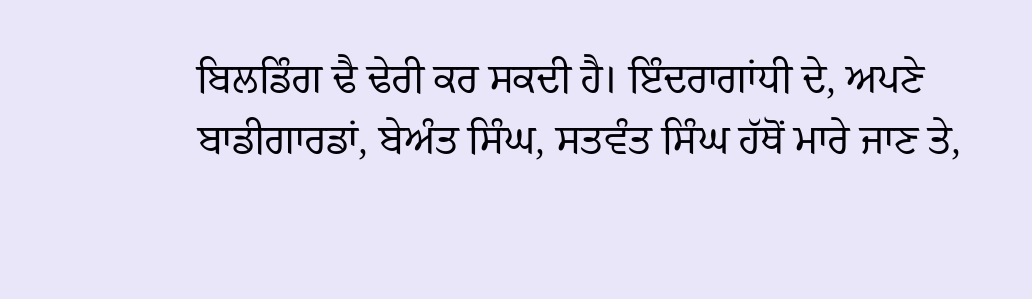ਬਿਲਡਿੰਗ ਢੈ ਢੇਰੀ ਕਰ ਸਕਦੀ ਹੈ। ਇੰਦਰਾਗਾਂਧੀ ਦੇ, ਅਪਣੇ ਬਾਡੀਗਾਰਡਾਂ, ਬੇਅੰਤ ਸਿੰਘ, ਸਤਵੰਤ ਸਿੰਘ ਹੱਥੋਂ ਮਾਰੇ ਜਾਣ ਤੇ,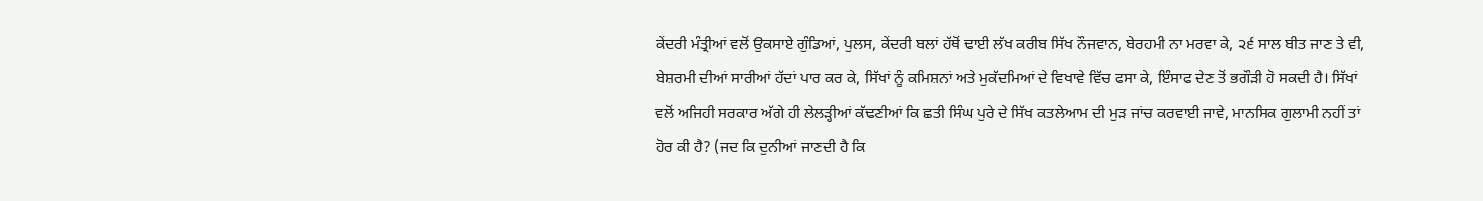ਕੇਂਦਰੀ ਮੰਤ੍ਰੀਆਂ ਵਲੋਂ ਉਕਸਾਏ ਗੁੰਡਿਆਂ, ਪੁਲਸ, ਕੇਂਦਰੀ ਬਲਾਂ ਹੱਥੋਂ ਢਾਈ ਲੱਖ ਕਰੀਬ ਸਿੱਖ ਨੌਜਵਾਨ, ਬੇਰਹਮੀ ਨਾ ਮਰਵਾ ਕੇ, ੨੬ ਸਾਲ ਬੀਤ ਜਾਣ ਤੇ ਵੀ, ਬੇਸ਼ਰਮੀ ਦੀਆਂ ਸਾਰੀਆਂ ਹੱਦਾਂ ਪਾਰ ਕਰ ਕੇ, ਸਿੱਖਾਂ ਨੂੰ ਕਮਿਸ਼ਨਾਂ ਅਤੇ ਮੁਕੱਦਮਿਆਂ ਦੇ ਵਿਖਾਵੇ ਵਿੱਚ ਫਸਾ ਕੇ, ਇੰਸਾਫ ਦੇਣ ਤੋਂ ਭਗੌੜੀ ਹੋ ਸਕਦੀ ਹੈ। ਸਿੱਖਾਂ ਵਲੋਂ ਅਜਿਹੀ ਸਰਕਾਰ ਅੱਗੇ ਹੀ ਲੇਲੜ੍ਹੀਆਂ ਕੱਢਣੀਆਂ ਕਿ ਛਤੀ ਸਿੰਘ ਪੁਰੇ ਦੇ ਸਿੱਖ ਕਤਲੇਆਮ ਦੀ ਮੁੜ ਜਾਂਚ ਕਰਵਾਈ ਜਾਵੇ, ਮਾਨਸਿਕ ਗੁਲਾਮੀ ਨਹੀਂ ਤਾਂ ਹੋਰ ਕੀ ਹੈ? (ਜਦ ਕਿ ਦੁਨੀਆਂ ਜਾਣਦੀ ਹੈ ਕਿ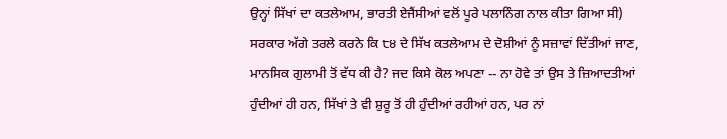ਉਨ੍ਹਾਂ ਸਿੱਖਾਂ ਦਾ ਕਤਲੇਆਮ, ਭਾਰਤੀ ਏਜੈਂਸੀਆਂ ਵਲੋਂ ਪੂਰੇ ਪਲਾਨਿੰਗ ਨਾਲ ਕੀਤਾ ਗਿਆ ਸੀ) ਸਰਕਾਰ ਅੱਗੇ ਤਰਲੇ ਕਰਨੇ ਕਿ ੮੪ ਦੇ ਸਿੱਖ ਕਤਲੇਆਮ ਦੇ ਦੋਸ਼ੀਆਂ ਨੂੰ ਸਜ਼ਾਵਾਂ ਦਿੱਤੀਆਂ ਜਾਣ, ਮਾਨਸਿਕ ਗੁਲਾਮੀ ਤੋਂ ਵੱਧ ਕੀ ਹੈ? ਜਦ ਕਿਸੇ ਕੋਲ ਅਪਣਾ -- ਨਾ ਹੋਵੇ ਤਾਂ ਉਸ ਤੇ ਜ਼ਿਆਦਤੀਆਂ ਹੁੰਦੀਆਂ ਹੀ ਹਨ, ਸਿੱਖਾਂ ਤੇ ਵੀ ਸ਼ੁਰੂ ਤੋਂ ਹੀ ਹੁੰਦੀਆਂ ਰਹੀਆਂ ਹਨ, ਪਰ ਨਾਂ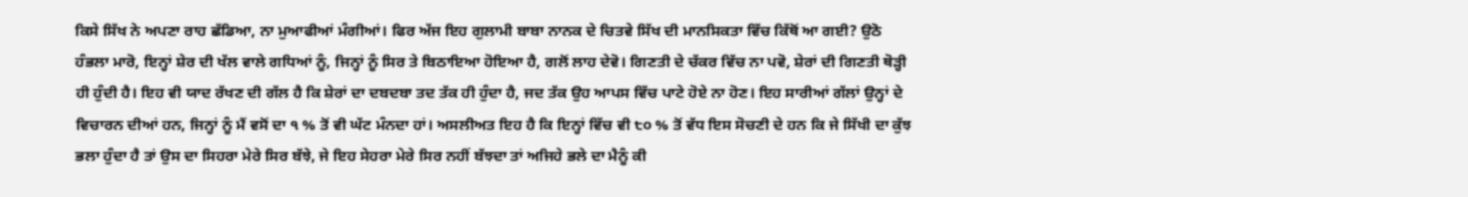ਕਿਸੇ ਸਿੱਖ ਨੇ ਅਪਣਾ ਰਾਹ ਛੱਡਿਆ, ਨਾ ਮੁਆਫੀਆਂ ਮੰਗੀਆਂ। ਫਿਰ ਅੱਜ ਇਹ ਗੁਲਾਮੀ ਬਾਬਾ ਨਾਨਕ ਦੇ ਚਿਤਵੇ ਸਿੱਖ ਦੀ ਮਾਨਸਿਕਤਾ ਵਿੱਚ ਕਿੱਥੋਂ ਆ ਗਈ? ਉਠੋ ਹੰਭਲਾ ਮਾਰੋ, ਇਨ੍ਹਾਂ ਸ਼ੇਰ ਦੀ ਖੱਲ ਵਾਲੇ ਗਧਿਆਂ ਨੂੰ, ਜਿਨ੍ਹਾਂ ਨੂੰ ਸਿਰ ਤੇ ਬਿਠਾਇਆ ਹੋਇਆ ਹੈ, ਗਲੋਂ ਲਾਹ ਦੇਵੋ। ਗਿਣਤੀ ਦੇ ਚੱਕਰ ਵਿੱਚ ਨਾ ਪਵੋ, ਸ਼ੇਰਾਂ ਦੀ ਗਿਣਤੀ ਥੋੜ੍ਹੀ ਹੀ ਹੁੰਦੀ ਹੈ। ਇਹ ਵੀ ਯਾਦ ਰੱਖਣ ਦੀ ਗੱਲ ਹੈ ਕਿ ਸ਼ੇਰਾਂ ਦਾ ਦਬਦਬਾ ਤਦ ਤੱਕ ਹੀ ਹੁੰਦਾ ਹੈ, ਜਦ ਤੱਕ ਉਹ ਆਪਸ ਵਿੱਚ ਪਾਟੇ ਹੋਏ ਨਾ ਹੋਣ। ਇਹ ਸਾਰੀਆਂ ਗੱਲਾਂ ਉਨ੍ਹਾਂ ਦੇ ਵਿਚਾਰਨ ਦੀਆਂ ਹਨ, ਜਿਨ੍ਹਾਂ ਨੂੰ ਮੈਂ ਵਸੋਂ ਦਾ ੧ % ਤੋਂ ਵੀ ਘੱਟ ਮੰਨਦਾ ਹਾਂ। ਅਸਲੀਅਤ ਇਹ ਹੈ ਕਿ ਇਨ੍ਹਾਂ ਵਿੱਚ ਵੀ ੮੦ % ਤੋਂ ਵੱਧ ਇਸ ਸੋਚਣੀ ਦੇ ਹਨ ਕਿ ਜੇ ਸਿੱਖੀ ਦਾ ਕੁੱਝ ਭਲਾ ਹੁੰਦਾ ਹੈ ਤਾਂ ਉਸ ਦਾ ਸਿਹਰਾ ਮੇਰੇ ਸਿਰ ਬੱਝੇ, ਜੇ ਇਹ ਸੇਹਰਾ ਮੇਰੇ ਸਿਰ ਨਹੀਂ ਬੱਝਦਾ ਤਾਂ ਅਜਿਹੇ ਭਲੇ ਦਾ ਮੈਨੂੰ ਕੀ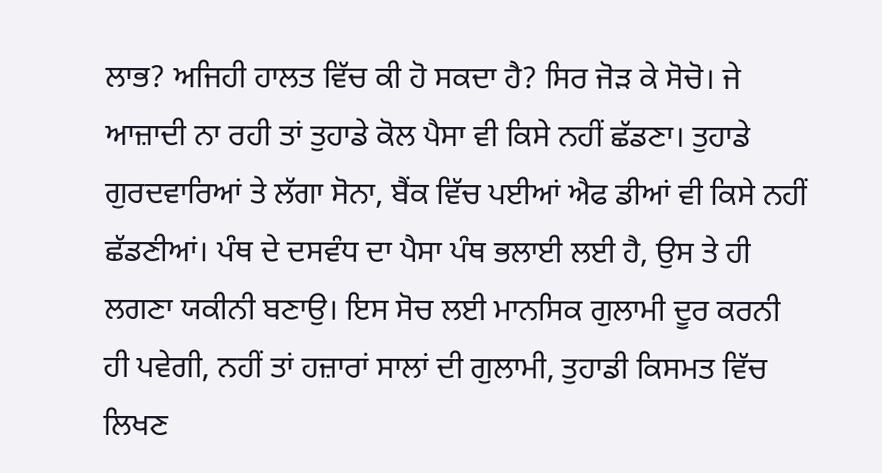ਲਾਭ? ਅਜਿਹੀ ਹਾਲਤ ਵਿੱਚ ਕੀ ਹੋ ਸਕਦਾ ਹੈ? ਸਿਰ ਜੋੜ ਕੇ ਸੋਚੋ। ਜੇ ਆਜ਼ਾਦੀ ਨਾ ਰਹੀ ਤਾਂ ਤੁਹਾਡੇ ਕੋਲ ਪੈਸਾ ਵੀ ਕਿਸੇ ਨਹੀਂ ਛੱਡਣਾ। ਤੁਹਾਡੇ ਗੁਰਦਵਾਰਿਆਂ ਤੇ ਲੱਗਾ ਸੋਨਾ, ਬੈਂਕ ਵਿੱਚ ਪਈਆਂ ਐਫ ਡੀਆਂ ਵੀ ਕਿਸੇ ਨਹੀਂ ਛੱਡਣੀਆਂ। ਪੰਥ ਦੇ ਦਸਵੰਧ ਦਾ ਪੈਸਾ ਪੰਥ ਭਲਾਈ ਲਈ ਹੈ, ਉਸ ਤੇ ਹੀ ਲਗਣਾ ਯਕੀਨੀ ਬਣਾਉ। ਇਸ ਸੋਚ ਲਈ ਮਾਨਸਿਕ ਗੁਲਾਮੀ ਦੂਰ ਕਰਨੀ ਹੀ ਪਵੇਗੀ, ਨਹੀਂ ਤਾਂ ਹਜ਼ਾਰਾਂ ਸਾਲਾਂ ਦੀ ਗੁਲਾਮੀ, ਤੁਹਾਡੀ ਕਿਸਮਤ ਵਿੱਚ ਲਿਖਣ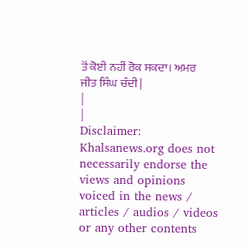ਤੋਂ ਕੋਈ ਨਹੀਂ ਰੋਕ ਸਕਦਾ। ਅਮਰ
ਜੀਤ ਸਿੰਘ ਚੰਦੀ |
|
|
Disclaimer: Khalsanews.org does not necessarily endorse the views and opinions voiced in the news / articles / audios / videos or any other contents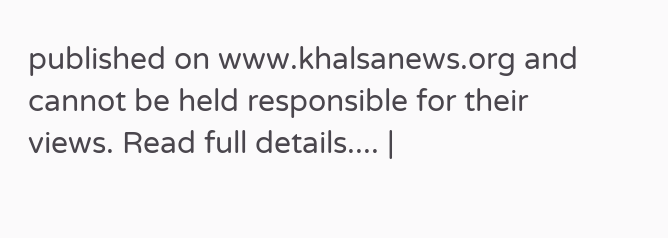published on www.khalsanews.org and cannot be held responsible for their views. Read full details.... |